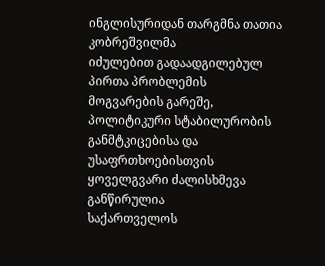ინგლისურიდან თარგმნა თათია კობრეშვილმა
იძულებით გადაადგილებულ პირთა პრობლემის მოგვარების გარეშე, პოლიტიკური სტაბილურობის განმტკიცებისა და უსაფრთხოებისთვის ყოველგვარი ძალისხმევა განწირულია
საქართველოს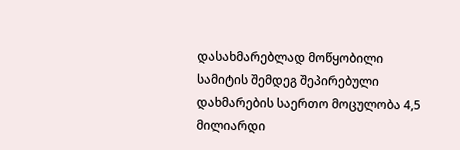დასახმარებლად მოწყობილი სამიტის შემდეგ შეპირებული დახმარების საერთო მოცულობა 4,5 მილიარდი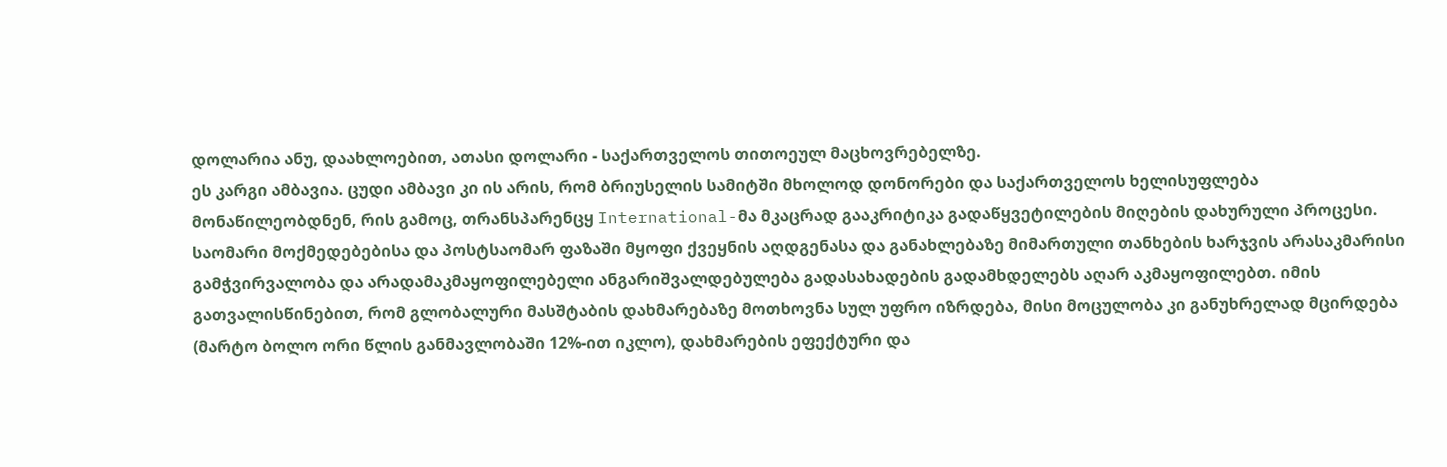დოლარია ანუ, დაახლოებით, ათასი დოლარი - საქართველოს თითოეულ მაცხოვრებელზე.
ეს კარგი ამბავია. ცუდი ამბავი კი ის არის, რომ ბრიუსელის სამიტში მხოლოდ დონორები და საქართველოს ხელისუფლება მონაწილეობდნენ, რის გამოც, თრანსპარენცყ International-მა მკაცრად გააკრიტიკა გადაწყვეტილების მიღების დახურული პროცესი.
საომარი მოქმედებებისა და პოსტსაომარ ფაზაში მყოფი ქვეყნის აღდგენასა და განახლებაზე მიმართული თანხების ხარჯვის არასაკმარისი გამჭვირვალობა და არადამაკმაყოფილებელი ანგარიშვალდებულება გადასახადების გადამხდელებს აღარ აკმაყოფილებთ. იმის გათვალისწინებით, რომ გლობალური მასშტაბის დახმარებაზე მოთხოვნა სულ უფრო იზრდება, მისი მოცულობა კი განუხრელად მცირდება (მარტო ბოლო ორი წლის განმავლობაში 12%-ით იკლო), დახმარების ეფექტური და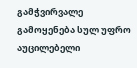გამჭვირვალე გამოყენება სულ უფრო აუცილებელი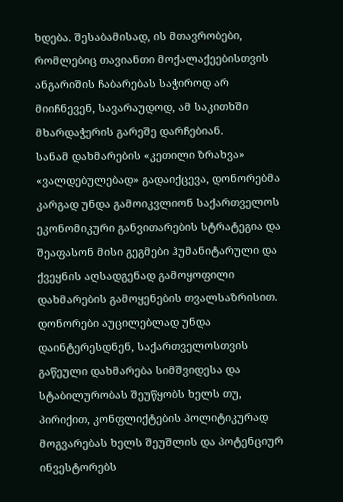ხდება. შესაბამისად, ის მთავრობები, რომლებიც თავიანთი მოქალაქეებისთვის ანგარიშის ჩაბარებას საჭიროდ არ მიიჩნევენ, სავარაუდოდ, ამ საკითხში მხარდაჭერის გარეშე დარჩებიან.
სანამ დახმარების «კეთილი ზრახვა» «ვალდებულებად» გადაიქცევა, დონორებმა კარგად უნდა გამოიკვლიონ საქართველოს ეკონომიკური განვითარების სტრატეგია და შეაფასონ მისი გეგმები ჰუმანიტარული და ქვეყნის აღსადგენად გამოყოფილი დახმარების გამოყენების თვალსაზრისით. დონორები აუცილებლად უნდა დაინტერესდნენ, საქართველოსთვის გაწეული დახმარება სიმშვიდესა და სტაბილურობას შეუწყობს ხელს თუ, პირიქით, კონფლიქტების პოლიტიკურად მოგვარებას ხელს შეუშლის და პოტენციურ ინვესტორებს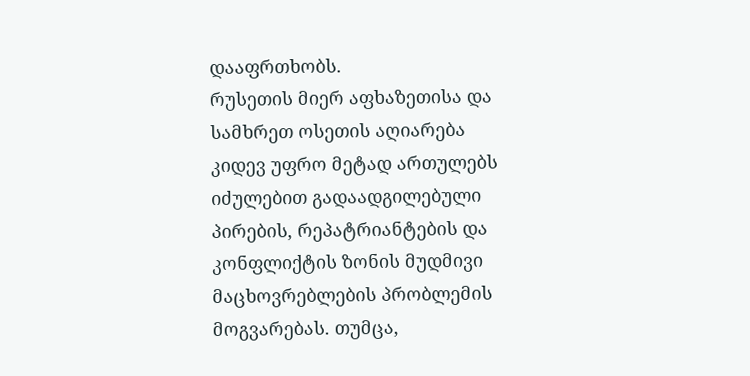დააფრთხობს.
რუსეთის მიერ აფხაზეთისა და სამხრეთ ოსეთის აღიარება კიდევ უფრო მეტად ართულებს იძულებით გადაადგილებული პირების, რეპატრიანტების და კონფლიქტის ზონის მუდმივი მაცხოვრებლების პრობლემის მოგვარებას. თუმცა,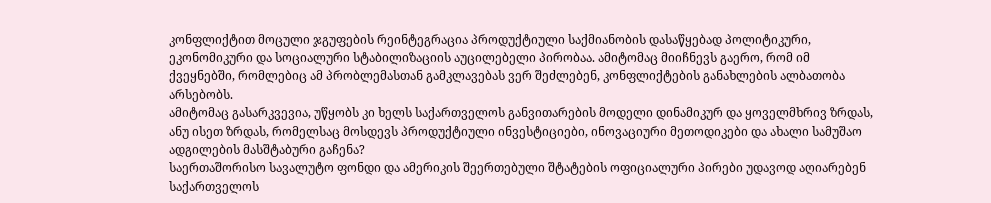კონფლიქტით მოცული ჯგუფების რეინტეგრაცია პროდუქტიული საქმიანობის დასაწყებად პოლიტიკური, ეკონომიკური და სოციალური სტაბილიზაციის აუცილებელი პირობაა. ამიტომაც მიიჩნევს გაერო, რომ იმ ქვეყნებში, რომლებიც ამ პრობლემასთან გამკლავებას ვერ შეძლებენ, კონფლიქტების განახლების ალბათობა არსებობს.
ამიტომაც გასარკვევია, უწყობს კი ხელს საქართველოს განვითარების მოდელი დინამიკურ და ყოველმხრივ ზრდას, ანუ ისეთ ზრდას, რომელსაც მოსდევს პროდუქტიული ინვესტიციები, ინოვაციური მეთოდიკები და ახალი სამუშაო ადგილების მასშტაბური გაჩენა?
საერთაშორისო სავალუტო ფონდი და ამერიკის შეერთებული შტატების ოფიციალური პირები უდავოდ აღიარებენ საქართველოს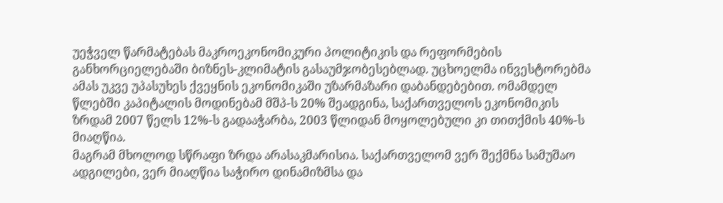უეჭველ წარმატებას მაკროეკონომიკური პოლიტიკის და რეფორმების განხორციელებაში ბიზნეს-კლიმატის გასაუმჯობესებლად. უცხოელმა ინვესტორებმა ამას უკვე უპასუხეს ქვეყნის ეკონომიკაში უზარმაზარი დაბანდებებით. ომამდელ წლებში კაპიტალის მოდინებამ მშპ-ს 20% შეადგინა, საქართველოს ეკონომიკის ზრდამ 2007 წელს 12%-ს გადააჭარბა, 2003 წლიდან მოყოლებული კი თითქმის 40%-ს მიაღწია.
მაგრამ მხოლოდ სწრაფი ზრდა არასაკმარისია. საქართველომ ვერ შექმნა სამუშაო ადგილები, ვერ მიაღწია საჭირო დინამიზმსა და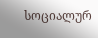სოციალურ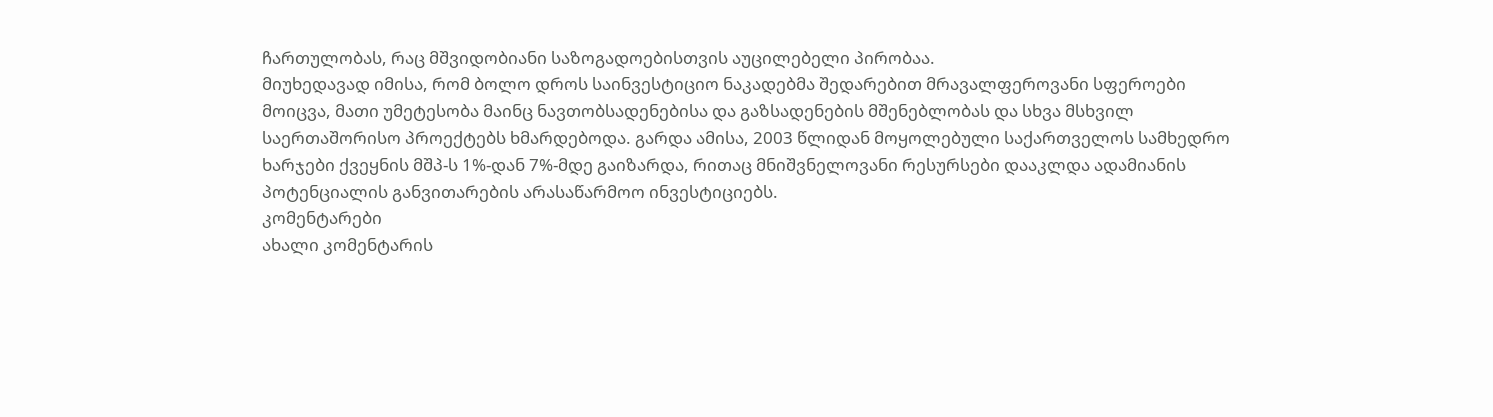ჩართულობას, რაც მშვიდობიანი საზოგადოებისთვის აუცილებელი პირობაა.
მიუხედავად იმისა, რომ ბოლო დროს საინვესტიციო ნაკადებმა შედარებით მრავალფეროვანი სფეროები მოიცვა, მათი უმეტესობა მაინც ნავთობსადენებისა და გაზსადენების მშენებლობას და სხვა მსხვილ საერთაშორისო პროექტებს ხმარდებოდა. გარდა ამისა, 2003 წლიდან მოყოლებული საქართველოს სამხედრო ხარჯები ქვეყნის მშპ-ს 1%-დან 7%-მდე გაიზარდა, რითაც მნიშვნელოვანი რესურსები დააკლდა ადამიანის პოტენციალის განვითარების არასაწარმოო ინვესტიციებს.
კომენტარები
ახალი კომენტარის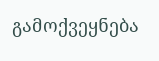გამოქვეყნება